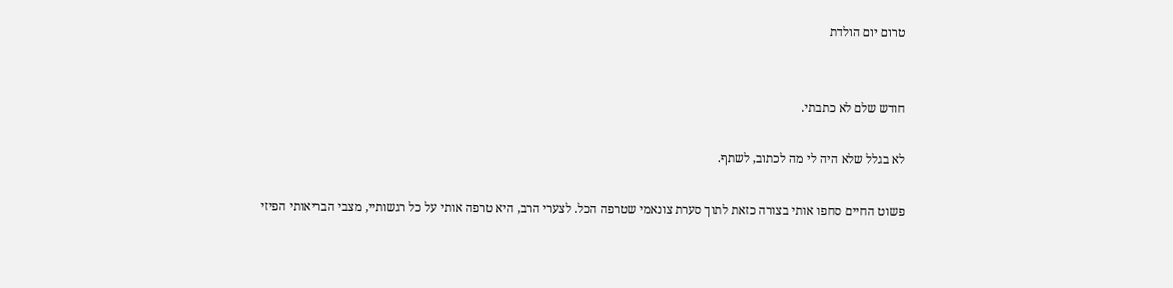טרום יום הולדת


חודש שלם לא כתבתי.

לא בגלל שלא היה לי מה לכתוב, לשתף.

פשוט החיים סחפו אותי בצורה כזאת לתוך סערת צונאמי שטרפה הכל. לצערי הרב, היא טרפה אותי על כל רגשותיי, מצבי הבריאותי הפיזי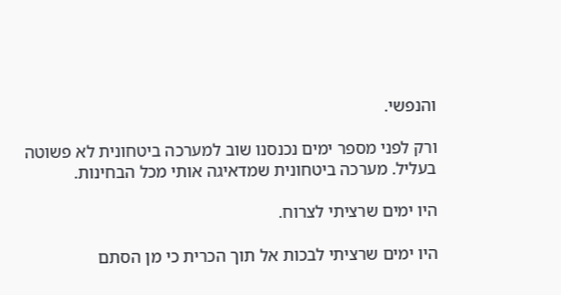והנפשי.

ורק לפני מספר ימים נכנסנו שוב למערכה ביטחונית לא פשוטה בעליל. מערכה ביטחונית שמדאיגה אותי מכל הבחינות.

היו ימים שרציתי לצרוח.

היו ימים שרציתי לבכות אל תוך הכרית כי מן הסתם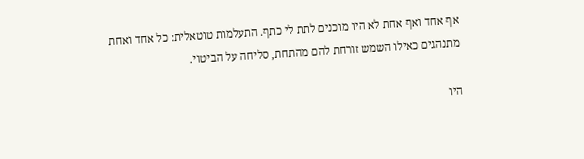אף אחד ואף אחת לא היו מוכנים לתת לי כתף. התעלמות טוטאלית: כל אחד ואחת מתנהגים כאילו השמש זורחת להם מהתחת, סליחה על הביטוי.

היו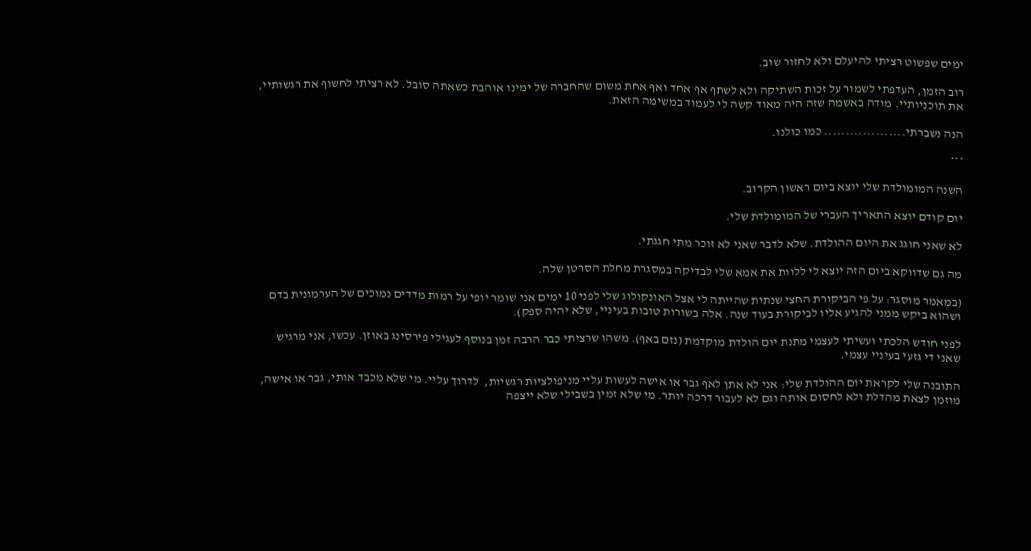ימים שפשוט רציתי להיעלם ולא לחזור שוב.

רוב הזמן, העדפתי לשמור על זכות השתיקה ולא לשתף אף אחד ואף אחת משום שהחברה של ימינו אוהבת כשאתה סובל. לא רציתי לחשוף את רגשותיי, את תוכניותיי. מודה באשמה שזה היה מאוד קשה לי לעמוד במשימה הזאת.

הנה נשברתי................... כמו כולנו.

***

השנה המומולדת שלי יוצא ביום ראשון הקרוב.

יום קודם יוצא התאריך העברי של המומולדת שלי.

לא שאני חוגג את היום ההולדת. שלא לדבר שאני לא זוכר מתי חגגתי.

מה גם שדווקא ביום הזה יוצא לי ללוות את אמא שלי לבדיקה במסגרת מחלת הסרטן שלה.

(במאמר מוסגר: על פי הביקורת החצי שנתית שהייתה לי אצל האונקולוג שלי לפני 10 ימים אני שומר יופי על רמות מדדים נמוכים של הערמונית בדם ושהוא ביקש ממני להגיע אליו לביקורת בעוד שנה. אלה בשורות טובות בעיניי, שלא יהיה ספק).

לפני חודש הלכתי ועשיתי לעצמי מתנת יום הולדת מוקדמת (נזם באף). משהו שרציתי כבר הרבה זמן בנוסף לעגילי פירסינג באוזן. עכשו, אני מרגיש שאני די גזעי בעיניי עצמי.

התובנה שלי לקראת יום ההולדת שלי: אני לא אתן לאף גבר או אישה לעשות עליי מניפולציות רגשיות,  לדרוך עליי. מי שלא מכבד אותי, גבר או אישה, מוזמן לצאת מהדלת ולא לחסום אותה וגם לא לעבור דרכה יותר. מי שלא זמין בשבילי שלא ייצפה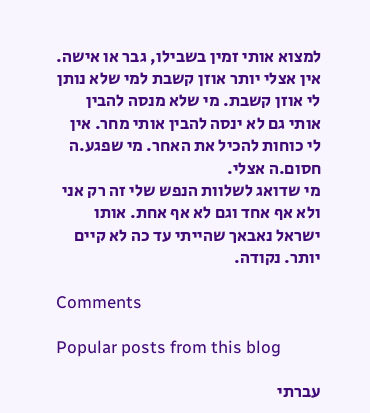למצוא אותי זמין בשבילו, גבר או אישה. אין אצלי יותר אוזן קשבת למי שלא נותן לי אוזן קשבת. מי שלא מנסה להבין אותי גם לא ינסה להבין אותי מחר. אין לי כוחות להכיל את האחר. מי שפגע.ה חסום.ה אצלי.
מי שדואג לשלוות הנפש שלי זה רק אני ולא אף אחד וגם לא אף אחת. אותו ישראל נאבאך שהייתי עד כה לא קיים יותר. נקודה.

Comments

Popular posts from this blog

עברתי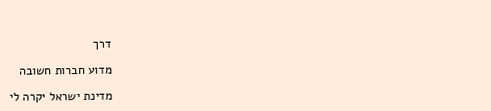דרך

מדוע חברות חשובה

מדינת ישראל יקרה לי